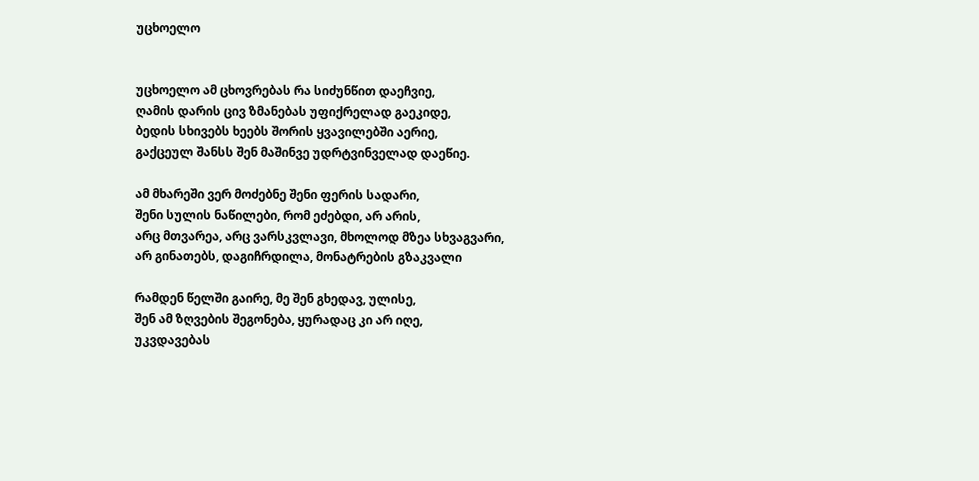უცხოელო


უცხოელო ამ ცხოვრებას რა სიძუნწით დაეჩვიე,
ღამის დარის ცივ ზმანებას უფიქრელად გაეკიდე,
ბედის სხივებს ხეებს შორის ყვავილებში აერიე,
გაქცეულ შანსს შენ მაშინვე უდრტვინველად დაეწიე.

ამ მხარეში ვერ მოძებნე შენი ფერის სადარი,
შენი სულის ნაწილები, რომ ეძებდი, არ არის,
არც მთვარეა, არც ვარსკვლავი, მხოლოდ მზეა სხვაგვარი,
არ გინათებს, დაგიჩრდილა, მონატრების გზაკვალი

რამდენ წელში გაირე, მე შენ გხედავ, ულისე,
შენ ამ ზღვების შეგონება, ყურადაც კი არ იღე,
უკვდავებას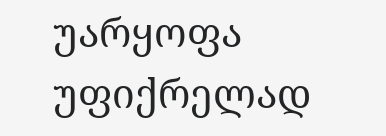უარყოფა უფიქრელად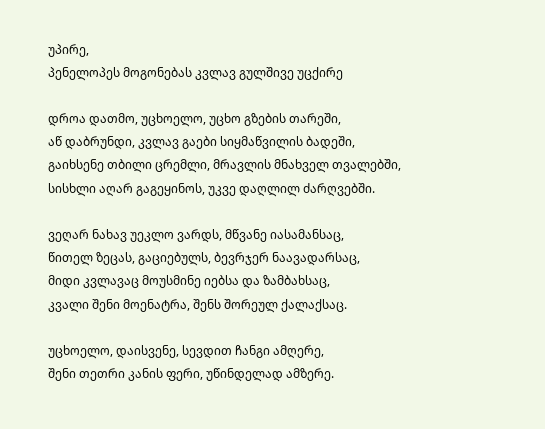უპირე,
პენელოპეს მოგონებას კვლავ გულშივე უცქირე

დროა დათმო, უცხოელო, უცხო გზების თარეში,
აწ დაბრუნდი, კვლავ გაები სიყმაწვილის ბადეში,
გაიხსენე თბილი ცრემლი, მრავლის მნახველ თვალებში,
სისხლი აღარ გაგეყინოს, უკვე დაღლილ ძარღვებში.

ვეღარ ნახავ უეკლო ვარდს, მწვანე იასამანსაც,
წითელ ზეცას, გაციებულს, ბევრჯერ ნაავადარსაც,
მიდი კვლავაც მოუსმინე იებსა და ზამბახსაც,
კვალი შენი მოენატრა, შენს შორეულ ქალაქსაც.

უცხოელო, დაისვენე, სევდით ჩანგი ამღერე,
შენი თეთრი კანის ფერი, უწინდელად ამზერე.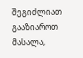შეგიძლიათ გააზიაროთ მასალა,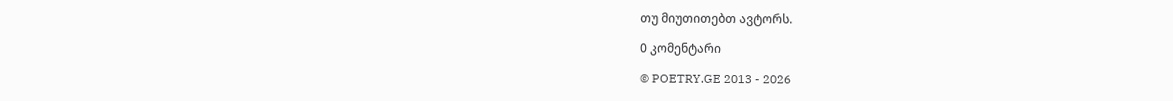თუ მიუთითებთ ავტორს.

0 კომენტარი

© POETRY.GE 2013 - 2026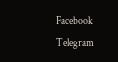Facebook Telegram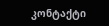კონტაქტი